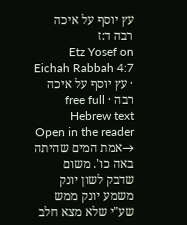עץ יוסף על איכה רבה ד:ז
Etz Yosef on Eichah Rabbah 4:7 · עץ יוסף על איכה רבה · free full Hebrew text
Open in the reader →אמת המים שהיתה באה כו'. משום שדבק לשון יונק משמע יונק ממש שע"י שלא מצא חלב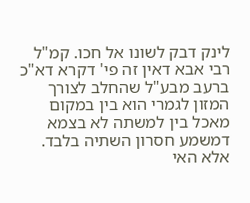לינק דבק לשונו אל חכו. קמ"ל רבי אבא דאין זה פי' דקרא דא"כ ברעב מבע"ל שהחלב לצורך המזון לגמרי הוא בין במקום מאכל בין למשתה לא בצמא דמשמע חסרון השתיה בלבד. אלא האי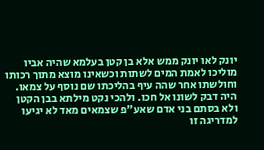יונק לאו יונק ממש אלא בן קטן בעלמא שהיה אביו מוליכו לאמת המים לשתות וכשאינו מוצא מתוך רכותו וחולשתו אחר שהה עיף בהליכתו שם נוסף על צמאו. היה דבק לשונו אל חכו. ולהכי נקט מילתא בבן הקטן ולא בסתם בני אדם שאע"פ שצמאים מאד לא יגיעו למדריגה זו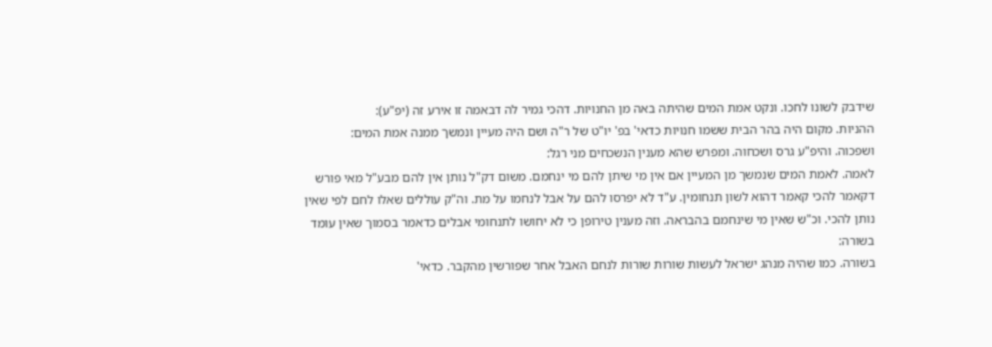שידבק לשונו לחכו. ונקט אמת המים שהיתה באה מן החנויות. דהכי גמיר לה דבאמה זו אירע זה (יפ"ע):
ההניות. מקום היה בהר הבית ששמו חנויות כדאי' בפ' יו"ט של ר"ה ושם היה מעיין ונמשך ממנה אמת המים:
ושפכוה. והיפ"ע גרס ושכחוה. ומפרש שהא מענין הנשכחים מני רגל:
לאמה. לאמת המים שנמשך מן המעיין אם אין מי שיתן להם מי ינחמם. משום דק"ל נותן אין להם מבע"ל מאי פורש דקאמר להכי קאמר דהוא לשון תנחומין. ע"ד לא יפרסו להם על אבל לנחמו על מת. וה"ק עוללים שאלו לחם לפי שאין נותן להכי. וכ"ש שאין מי שינחמם בהבראה. וזה מענין טירופן כי לא יחושו לתנחומי אבלים כדאמר בסמוך שאין עומד בשורה:
בשורה. כמו שהיה מנהג ישראל לעשות שורות שורות לנחם האבל אחר שפורשין מהקבר. כדאי'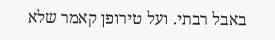באבל רבתי. ועל טירופן קאמר שלא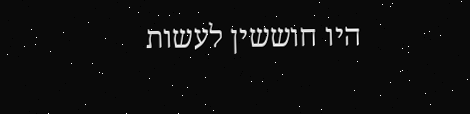היו חוששין לעשות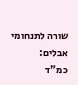שורה לתנחומי אבלים:
כמ"ד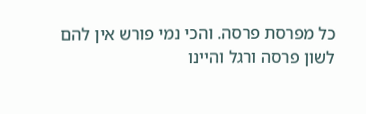כל מפרסת פרסה. והכי נמי פורש אין להם לשון פרסה ורגל והיינו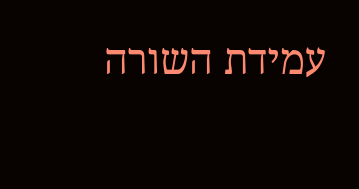עמידת השורה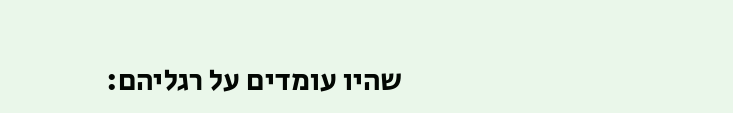שהיו עומדים על רגליהם: